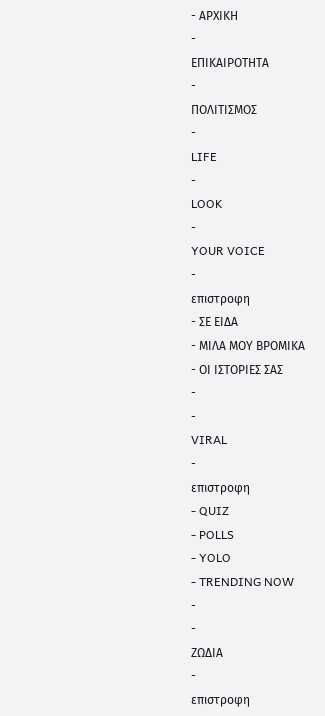- ΑΡΧΙΚΗ
-
ΕΠΙΚΑΙΡΟΤΗΤΑ
-
ΠΟΛΙΤΙΣΜΟΣ
-
LIFE
-
LOOK
-
YOUR VOICE
-
επιστροφη
- ΣΕ ΕΙΔΑ
- ΜΙΛΑ ΜΟΥ ΒΡΟΜΙΚΑ
- ΟΙ ΙΣΤΟΡΙΕΣ ΣΑΣ
-
-
VIRAL
-
επιστροφη
- QUIZ
- POLLS
- YOLO
- TRENDING NOW
-
-
ΖΩΔΙΑ
-
επιστροφη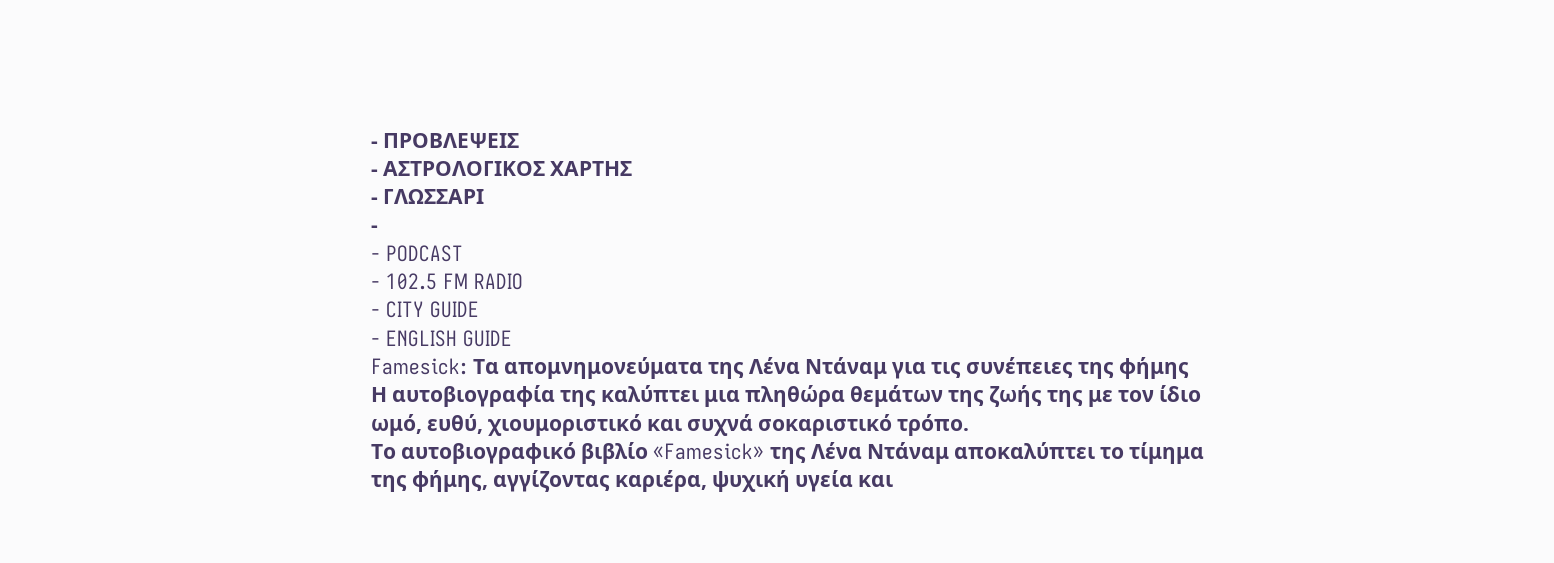- ΠΡΟΒΛΕΨΕΙΣ
- ΑΣΤΡΟΛΟΓΙΚΟΣ ΧΑΡΤΗΣ
- ΓΛΩΣΣΑΡΙ
-
- PODCAST
- 102.5 FM RADIO
- CITY GUIDE
- ENGLISH GUIDE
Famesick: Τα απομνημονεύματα της Λένα Ντάναμ για τις συνέπειες της φήμης
Η αυτοβιογραφία της καλύπτει μια πληθώρα θεμάτων της ζωής της με τον ίδιο ωμό, ευθύ, χιουμοριστικό και συχνά σοκαριστικό τρόπο.
Το αυτοβιογραφικό βιβλίο «Famesick» της Λένα Ντάναμ αποκαλύπτει το τίμημα της φήμης, αγγίζοντας καριέρα, ψυχική υγεία και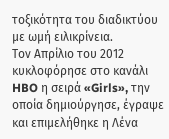τοξικότητα του διαδικτύου με ωμή ειλικρίνεια.
Τον Απρίλιο του 2012 κυκλοφόρησε στο κανάλι HBO η σειρά «Girls», την οποία δημιούργησε, έγραψε και επιμελήθηκε η Λένα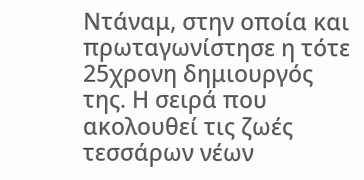Ντάναμ, στην οποία και πρωταγωνίστησε η τότε 25χρονη δημιουργός της. Η σειρά που ακολουθεί τις ζωές τεσσάρων νέων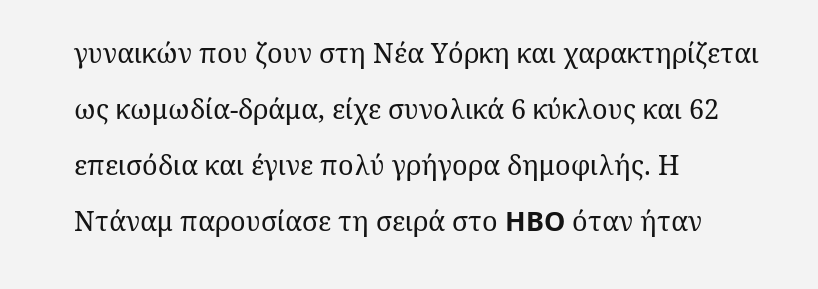γυναικών που ζουν στη Νέα Υόρκη και χαρακτηρίζεται ως κωμωδία-δράμα, είχε συνολικά 6 κύκλους και 62 επεισόδια και έγινε πολύ γρήγορα δημοφιλής. Η Ντάναμ παρουσίασε τη σειρά στο HBO όταν ήταν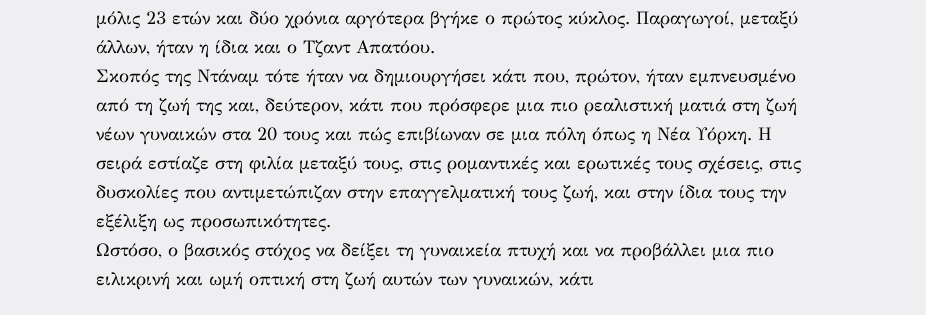μόλις 23 ετών και δύο χρόνια αργότερα βγήκε ο πρώτος κύκλος. Παραγωγοί, μεταξύ άλλων, ήταν η ίδια και ο Τζαντ Απατόου.
Σκοπός της Ντάναμ τότε ήταν να δημιουργήσει κάτι που, πρώτον, ήταν εμπνευσμένο από τη ζωή της και, δεύτερον, κάτι που πρόσφερε μια πιο ρεαλιστική ματιά στη ζωή νέων γυναικών στα 20 τους και πώς επιβίωναν σε μια πόλη όπως η Νέα Υόρκη. Η σειρά εστίαζε στη φιλία μεταξύ τους, στις ρομαντικές και ερωτικές τους σχέσεις, στις δυσκολίες που αντιμετώπιζαν στην επαγγελματική τους ζωή, και στην ίδια τους την εξέλιξη ως προσωπικότητες.
Ωστόσο, ο βασικός στόχος να δείξει τη γυναικεία πτυχή και να προβάλλει μια πιο ειλικρινή και ωμή οπτική στη ζωή αυτών των γυναικών, κάτι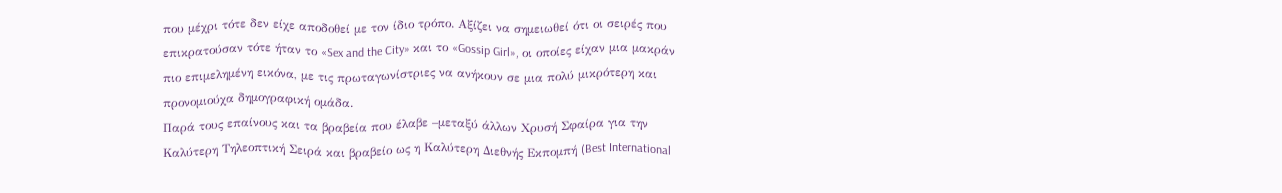που μέχρι τότε δεν είχε αποδοθεί με τον ίδιο τρόπο. Αξίζει να σημειωθεί ότι οι σειρές που επικρατούσαν τότε ήταν το «Sex and the City» και το «Gossip Girl», οι οποίες είχαν μια μακράν πιο επιμελημένη εικόνα, με τις πρωταγωνίστριες να ανήκουν σε μια πολύ μικρότερη και προνομιούχα δημογραφική ομάδα.
Παρά τους επαίνους και τα βραβεία που έλαβε –μεταξύ άλλων Χρυσή Σφαίρα για την Καλύτερη Τηλεοπτική Σειρά και βραβείο ως η Καλύτερη Διεθνής Εκπομπή (Best International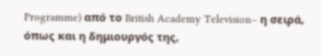Programme) από το British Academy Television– η σειρά, όπως και η δημιουργός της,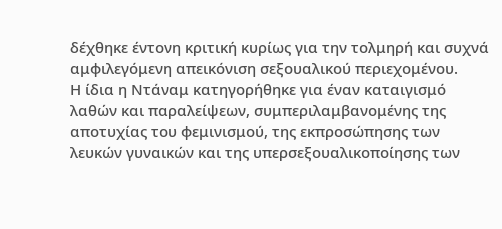δέχθηκε έντονη κριτική κυρίως για την τολμηρή και συχνά αμφιλεγόμενη απεικόνιση σεξουαλικού περιεχομένου.
Η ίδια η Ντάναμ κατηγορήθηκε για έναν καταιγισμό λαθών και παραλείψεων, συμπεριλαμβανομένης της αποτυχίας του φεμινισμού, της εκπροσώπησης των λευκών γυναικών και της υπερσεξουαλικοποίησης των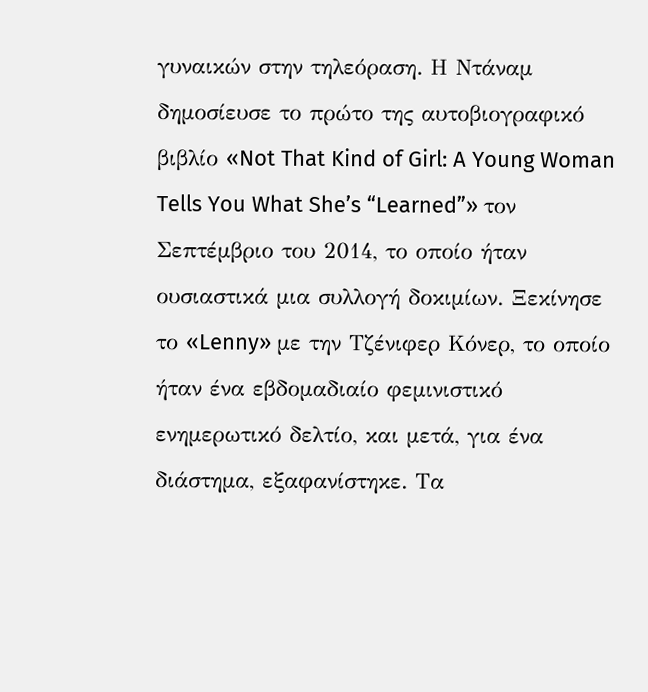γυναικών στην τηλεόραση. Η Ντάναμ δημοσίευσε το πρώτο της αυτοβιογραφικό βιβλίο «Not That Kind of Girl: A Young Woman Tells You What She’s “Learned”» τον Σεπτέμβριο του 2014, το οποίο ήταν ουσιαστικά μια συλλογή δοκιμίων. Ξεκίνησε το «Lenny» με την Τζένιφερ Κόνερ, το οποίο ήταν ένα εβδομαδιαίο φεμινιστικό ενημερωτικό δελτίο, και μετά, για ένα διάστημα, εξαφανίστηκε. Τα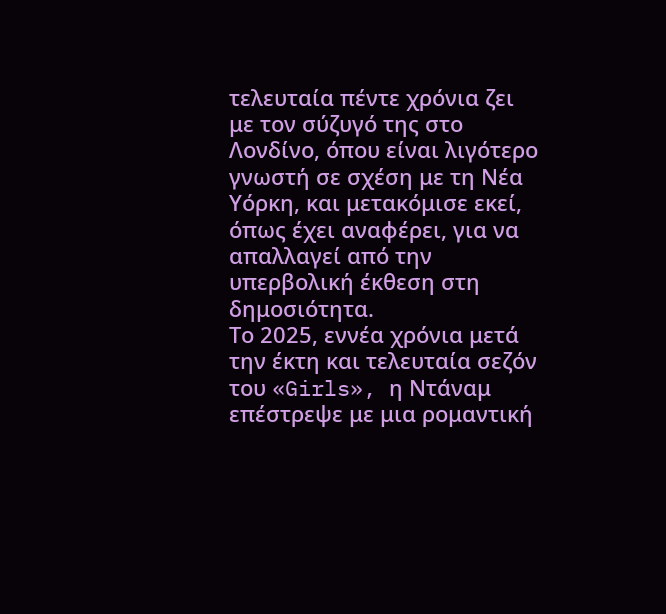τελευταία πέντε χρόνια ζει με τον σύζυγό της στο Λονδίνο, όπου είναι λιγότερο γνωστή σε σχέση με τη Νέα Υόρκη, και μετακόμισε εκεί, όπως έχει αναφέρει, για να απαλλαγεί από την υπερβολική έκθεση στη δημοσιότητα.
Το 2025, εννέα χρόνια μετά την έκτη και τελευταία σεζόν του «Girls», η Ντάναμ επέστρεψε με μια ρομαντική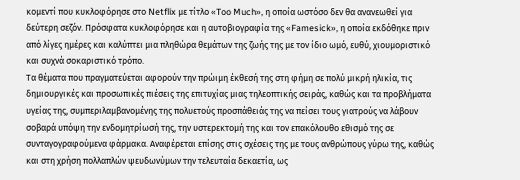κομεντί που κυκλοφόρησε στο Netflix με τίτλο «Too Much», η οποία ωστόσο δεν θα ανανεωθεί για δεύτερη σεζόν. Πρόσφατα κυκλοφόρησε και η αυτοβιογραφία της «Famesick», η οποία εκδόθηκε πριν από λίγες ημέρες και καλύπτει μια πληθώρα θεμάτων της ζωής της με τον ίδιο ωμό, ευθύ, χιουμοριστικό και συχνά σοκαριστικό τρόπο.
Τα θέματα που πραγματεύεται αφορούν την πρώιμη έκθεσή της στη φήμη σε πολύ μικρή ηλικία, τις δημιουργικές και προσωπικές πιέσεις της επιτυχίας μιας τηλεοπτικής σειράς, καθώς και τα προβλήματα υγείας της, συμπεριλαμβανομένης της πολυετούς προσπάθειάς της να πείσει τους γιατρούς να λάβουν σοβαρά υπόψη την ενδομητρίωσή της, την υστερεκτομή της και τον επακόλουθο εθισμό της σε συνταγογραφούμενα φάρμακα. Αναφέρεται επίσης στις σχέσεις της με τους ανθρώπους γύρω της, καθώς και στη χρήση πολλαπλών ψευδωνύμων την τελευταία δεκαετία, ως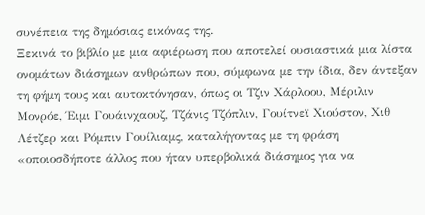συνέπεια της δημόσιας εικόνας της.
Ξεκινά το βιβλίο με μια αφιέρωση που αποτελεί ουσιαστικά μια λίστα ονομάτων διάσημων ανθρώπων που, σύμφωνα με την ίδια, δεν άντεξαν τη φήμη τους και αυτοκτόνησαν, όπως οι Τζιν Χάρλοου, Μέριλιν Μονρόε, Έιμι Γουάινχαουζ, Τζάνις Τζόπλιν, Γουίτνεϊ Χιούστον, Χιθ Λέτζερ και Ρόμπιν Γουίλιαμς, καταλήγοντας με τη φράση «οποιοσδήποτε άλλος που ήταν υπερβολικά διάσημος για να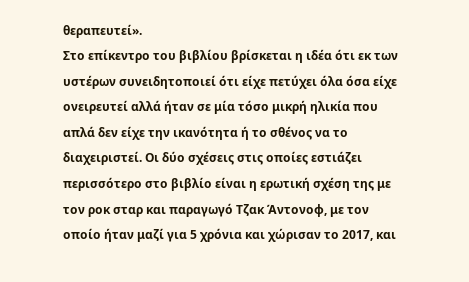θεραπευτεί».
Στο επίκεντρο του βιβλίου βρίσκεται η ιδέα ότι εκ των υστέρων συνειδητοποιεί ότι είχε πετύχει όλα όσα είχε ονειρευτεί αλλά ήταν σε μία τόσο μικρή ηλικία που απλά δεν είχε την ικανότητα ή το σθένος να το διαχειριστεί. Οι δύο σχέσεις στις οποίες εστιάζει περισσότερο στο βιβλίο είναι η ερωτική σχέση της με τον ροκ σταρ και παραγωγό Τζακ Άντονοφ, με τον οποίο ήταν μαζί για 5 χρόνια και χώρισαν το 2017, και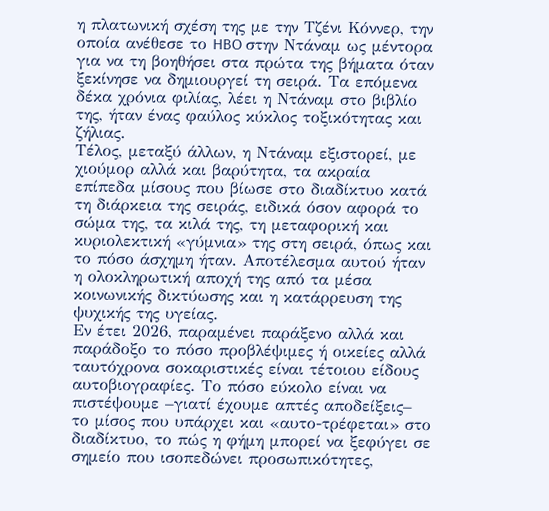η πλατωνική σχέση της με την Τζένι Κόννερ, την οποία ανέθεσε το HBO στην Ντάναμ ως μέντορα για να τη βοηθήσει στα πρώτα της βήματα όταν ξεκίνησε να δημιουργεί τη σειρά. Τα επόμενα δέκα χρόνια φιλίας, λέει η Ντάναμ στο βιβλίο της, ήταν ένας φαύλος κύκλος τοξικότητας και ζήλιας.
Τέλος, μεταξύ άλλων, η Ντάναμ εξιστορεί, με χιούμορ αλλά και βαρύτητα, τα ακραία επίπεδα μίσους που βίωσε στο διαδίκτυο κατά τη διάρκεια της σειράς, ειδικά όσον αφορά το σώμα της, τα κιλά της, τη μεταφορική και κυριολεκτική «γύμνια» της στη σειρά, όπως και το πόσο άσχημη ήταν. Αποτέλεσμα αυτού ήταν η ολοκληρωτική αποχή της από τα μέσα κοινωνικής δικτύωσης και η κατάρρευση της ψυχικής της υγείας.
Εν έτει 2026, παραμένει παράξενο αλλά και παράδοξο το πόσο προβλέψιμες ή οικείες αλλά ταυτόχρονα σοκαριστικές είναι τέτοιου είδους αυτοβιογραφίες. Το πόσο εύκολο είναι να πιστέψουμε –γιατί έχουμε απτές αποδείξεις– το μίσος που υπάρχει και «αυτο-τρέφεται» στο διαδίκτυο, το πώς η φήμη μπορεί να ξεφύγει σε σημείο που ισοπεδώνει προσωπικότητες,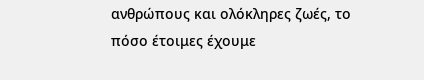ανθρώπους και ολόκληρες ζωές, το πόσο έτοιμες έχουμε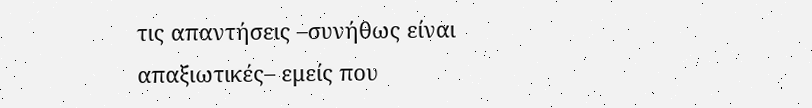τις απαντήσεις –συνήθως είναι απαξιωτικές– εμείς που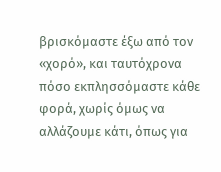βρισκόμαστε έξω από τον «χορό», και ταυτόχρονα πόσο εκπλησσόμαστε κάθε φορά, χωρίς όμως να αλλάζουμε κάτι, όπως για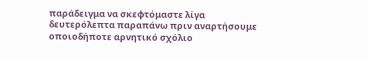παράδειγμα να σκεφτόμαστε λίγα δευτερόλεπτα παραπάνω πριν αναρτήσουμε οποιοδήποτε αρνητικό σχόλιο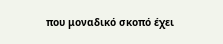που μοναδικό σκοπό έχει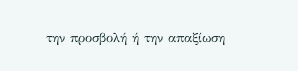την προσβολή ή την απαξίωση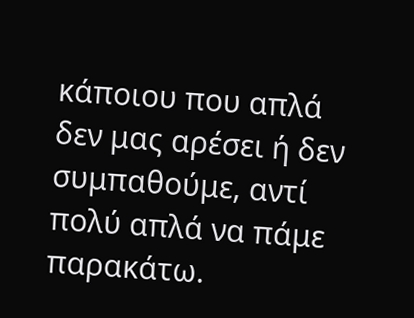κάποιου που απλά δεν μας αρέσει ή δεν συμπαθούμε, αντί πολύ απλά να πάμε παρακάτω.